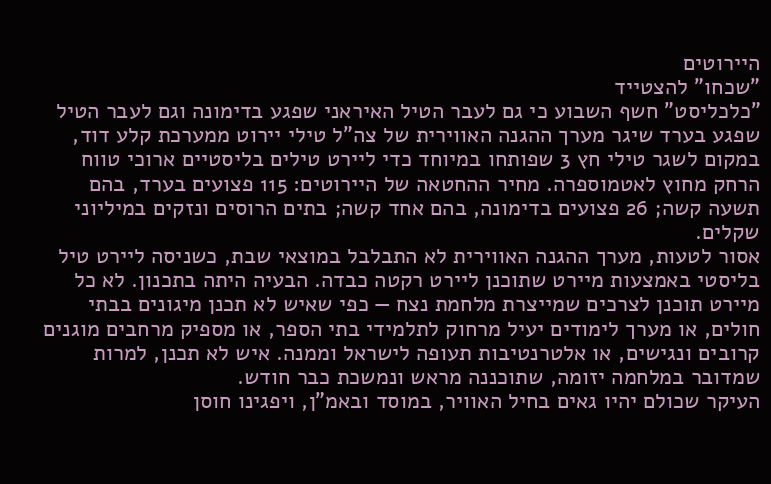היירוטים
"שכחו" להצטייד
"כלכליסט" חשף השבוע כי גם לעבר הטיל האיראני שפגע בדימונה וגם לעבר הטיל שפגע בערד שיגר מערך ההגנה האווירית של צה"ל טילי יירוט ממערכת קלע דוד, במקום לשגר טילי חץ 3 שפותחו במיוחד כדי ליירט טילים בליסטיים ארוכי טווח הרחק מחוץ לאטמוספרה. מחיר ההחטאה של היירוטים: 115 פצועים בערד, בהם תשעה קשה; 26 פצועים בדימונה, בהם אחד קשה; בתים הרוסים ונזקים במיליוני שקלים.
אסור לטעות, מערך ההגנה האווירית לא התבלבל במוצאי שבת, כשניסה ליירט טיל בליסטי באמצעות מיירט שתוכנן ליירט רקטה כבדה. הבעיה היתה בתכנון. לא כל מיירט תוכנן לצרכים שמייצרת מלחמת נצח — כפי שאיש לא תכנן מיגונים בבתי חולים, או מערך לימודים יעיל מרחוק לתלמידי בתי הספר, או מספיק מרחבים מוגנים קרובים ונגישים, או אלטרנטיבות תעופה לישראל וממנה. איש לא תכנן, למרות שמדובר במלחמה יזומה, שתוכננה מראש ונמשכת כבר חודש.
העיקר שכולם יהיו גאים בחיל האוויר, במוסד ובאמ"ן, ויפגינו חוסן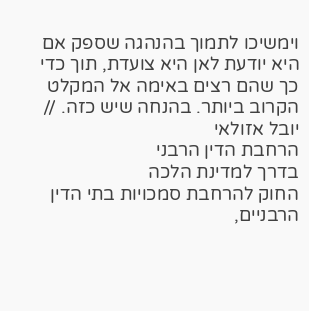וימשיכו לתמוך בהנהגה שספק אם היא יודעת לאן היא צועדת, תוך כדי כך שהם רצים באימה אל המקלט הקרוב ביותר. בהנחה שיש כזה. // יובל אזולאי
הרחבת הדין הרבני
בדרך למדינת הלכה
החוק להרחבת סמכויות בתי הדין הרבניים,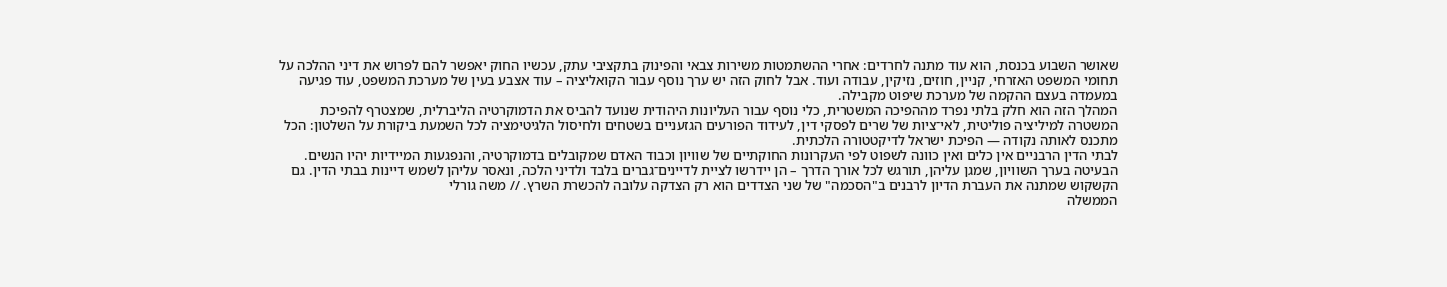שאושר השבוע בכנסת, הוא עוד מתנה לחרדים: אחרי ההשתמטות משירות צבאי והפינוק בתקציבי עתק, עכשיו החוק יאפשר להם לפרוש את דיני ההלכה על תחומי המשפט האזרחי, קניין, חוזים, נזיקין, עבודה ועוד. אבל לחוק הזה יש ערך נוסף עבור הקואליציה – עוד אצבע בעין של מערכת המשפט, עוד פגיעה במעמדה בעצם ההקמה של מערכת שיפוט מקבילה.
המהלך הזה הוא חלק בלתי נפרד מההפיכה המשטרית, כלי נוסף עבור העליונות היהודית שנועד להביס את הדמוקרטיה הליברלית, שמצטרף להפיכת המשטרה למיליציה פוליטית, לאי־ציות של שרים לפסקי דין, לעידוד הפורעים הגזעניים בשטחים ולחיסול הלגיטימציה לכל השמעת ביקורת על השלטון: הכל מתכנס לאותה נקודה — הפיכת ישראל לדיקטטורה הלכתית.
לבתי הדין הרבניים אין כלים ואין כוונה לשפוט לפי העקרונות החוקתיים של שוויון וכבוד האדם שמקובלים בדמוקרטיה, והנפגעות המיידיות יהיו הנשים. הבעיטה בערך השוויון, שמגן עליהן, תורגש לכל אורך הדרך – הן יידרשו לציית לדיינים־גברים בלבד ולדיני הלכה, ונאסר עליהן לשמש דיינות בבתי הדין. גם הקשקוש שמתנה את העברת הדיון לרבנים ב"הסכמה" של שני הצדדים הוא רק הצדקה עלובה להכשרת השרץ. // משה גורלי
הממשלה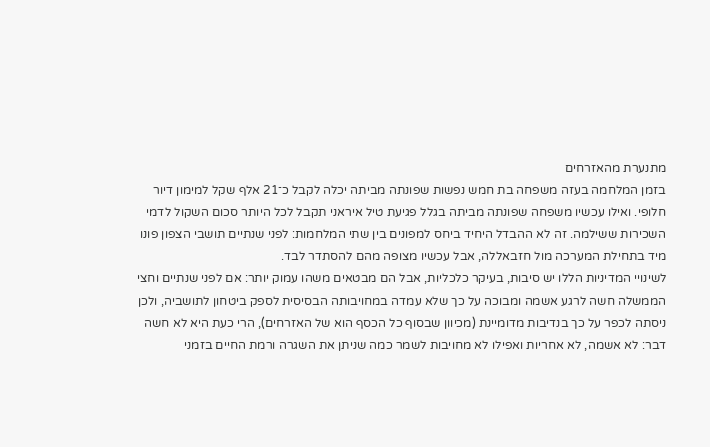מתנערת מהאזרחים
בזמן המלחמה בעזה משפחה בת חמש נפשות שפונתה מביתה יכלה לקבל כ־21 אלף שקל למימון דיור חלופי. ואילו עכשיו משפחה שפונתה מביתה בגלל פגיעת טיל איראני תקבל לכל היותר סכום השקול לדמי השכירות ששילמה. זה לא ההבדל היחיד ביחס למפונים בין שתי המלחמות: לפני שנתיים תושבי הצפון פונו מיד בתחילת המערכה מול חזבאללה, אבל עכשיו מצופה מהם להסתדר לבד.
לשינויי המדיניות הללו יש סיבות, בעיקר כלכליות, אבל הם מבטאים משהו עמוק יותר: אם לפני שנתיים וחצי הממשלה חשה לרגע אשמה ומבוכה על כך שלא עמדה במחויבותה הבסיסית לספק ביטחון לתושביה, ולכן ניסתה לכפר על כך בנדיבות מדומיינת (מכיוון שבסוף כל הכסף הוא של האזרחים), הרי כעת היא לא חשה דבר: לא אשמה, לא אחריות ואפילו לא מחויבות לשמר כמה שניתן את השגרה ורמת החיים בזמני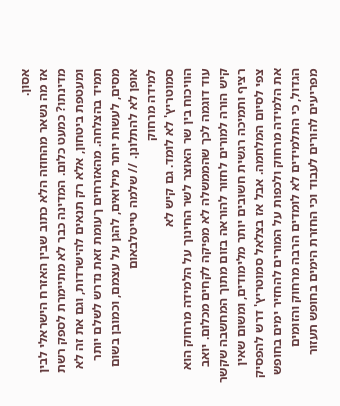אסון.
אז מה נשאר מהחוזה הלא כתוב שבין האזרח הישראלי לבין מדינתו? כמעט כלום. המדינה כבר לא מתיימרת לספק רשת ומעטפת ביטחון, אלא רק תנאים להישרדות, וגם את זה לא תמיד בהצלחה. מהאזרחים ךעומת זאת נדרש לשלם יותר מסים, לעשות יותר מילואים, להגן על עצמם, וכמובן בשום אופן לא להתלונן. // שלמה טייטלבאום
למידה מרחוק
סמוטריץ' לא לומד. גם קיש לא
הוויכוח בין שר האוצר לשר החינוך על הלמידה מרחוק הוא עוד דוגמה לכך שהממשלה לא מפיקה לקחים מכלום. יואב קיש הורה למורים לחזור להוראה בזום מתוך המחשבה שקשר רציף ותמיכה רגשית חשובים יותר מלימודים, ומשום שאין צפי לסיום המלחמה. אבל אז בצלאל סמוטריץ' דרש להפסיק את הלמידה מרחוק ולכפות על המורים להחזיר ימים בחופש הגדול, כי התלמידים לא לומדים הרבה מרחוק והזומים מפריעים להורים לעבוד וכי החזרת הימים בחופש תעזור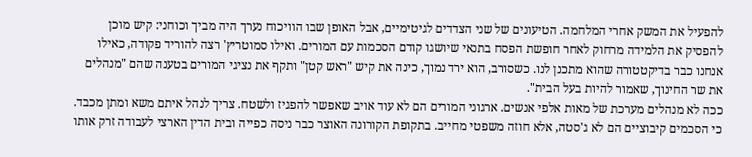להפעיל את המשק אחרי המלחמה. הטיעונים של שני הצדדים לגיטימיים, אבל האופן שבו הוויכוח נערך היה מביך וכוחני: קיש מוכן להפסיק את הלמידה מרחוק לאחר חופשת הפסח בתנאי שיושגו קודם הסכמות עם המורים. ואילו סמוטריץ' רצה להוריד פקודה, כאילו אנחנו כבר בדיקטטורה שהוא מתכנן לנו. כשסורב, הוא ירד נמוך, כינה את קיש "ראש קטן" ותקף את נציגי המורים בטענה שהם "מנהלים את שר החינוך, שאמור להיות בעל הבית".
ככה לא מנהלים מערכת של מאות אלפי אנשים. ארגוני המורים הם לא עוד אויב שאפשר להפגיז ולשטח. צריך לנהל איתם משא ומתן מכבד. כי הסכמים קיבוציים הם לא ג'סטה, אלא חוזה משפטי מחייב. בתקופת הקורונה האוצר כבר ניסה כפייה ובית הדין הארצי לעבודה זרק אותו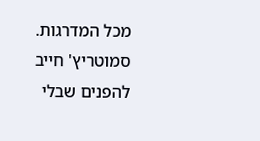מכל המדרגות. סמוטריץ' חייב להפנים שבלי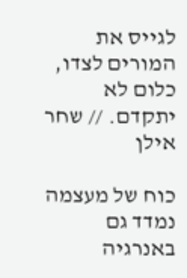לגייס את המורים לצדו, כלום לא יתקדם. // שחר אילן

כוח של מעצמה נמדד גם באנרגיה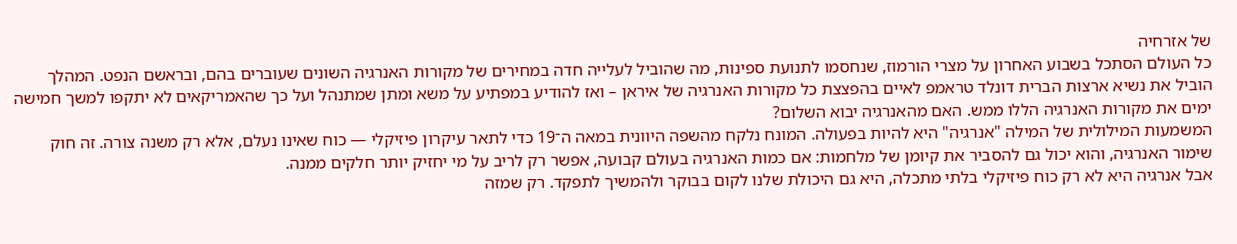של אזרחיה
כל העולם הסתכל בשבוע האחרון על מצרי הורמוז, שנחסמו לתנועת ספינות, מה שהוביל לעלייה חדה במחירים של מקורות האנרגיה השונים שעוברים בהם, ובראשם הנפט. המהלך הוביל את נשיא ארצות הברית דונלד טראמפ לאיים בהפצצת כל מקורות האנרגיה של איראן – ואז להודיע במפתיע על משא ומתן שמתנהל ועל כך שהאמריקאים לא יתקפו למשך חמישה ימים את מקורות האנרגיה הללו ממש. האם מהאנרגיה יבוא השלום?
המשמעות המילולית של המילה "אנרגיה" היא להיות בפעולה. המונח נלקח מהשפה היוונית במאה ה־19 כדי לתאר עיקרון פיזיקלי — כוח שאינו נעלם, אלא רק משנה צורה. זה חוק שימור האנרגיה, והוא יכול גם להסביר את קיומן של מלחמות: אם כמות האנרגיה בעולם קבועה, אפשר רק לריב על מי יחזיק יותר חלקים ממנה.
אבל אנרגיה היא לא רק כוח פיזיקלי בלתי מתכלה, היא גם היכולת שלנו לקום בבוקר ולהמשיך לתפקד. רק שמזה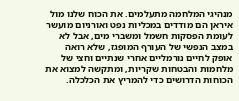מנהיגי המלחמה מתעלמים. את הכוח שלנו מול איראן הם מודדים במכליות נפט ואורניום מועשר לעומת הפסקות חשמל ומשברי מים, אבל לא במצב הנפשי של העורף המופגז, שלא רואה אופק לחיים נורמליים אחרי שנתיים וחצי של מלחמות והבטחות שקריות, ומתקשה למצוא את הכוחות הדרושים כדי להמריץ את הכלכלה.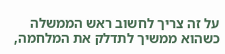על זה צריך לחשוב ראש הממשלה כשהוא ממשיך לתדלק את המלחמה,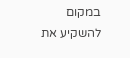במקום להשקיע את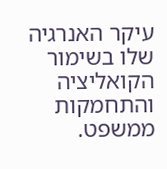עיקר האנרגיה שלו בשימור הקואליציה והתחמקות ממשפט.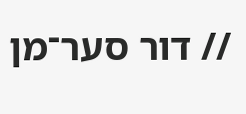// דור סער־מן